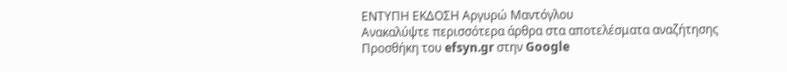ΕΝΤΥΠΗ ΕΚΔΟΣΗ Αργυρώ Μαντόγλου
Ανακαλύψτε περισσότερα άρθρα στα αποτελέσματα αναζήτησης
Προσθήκη του efsyn.gr στην Google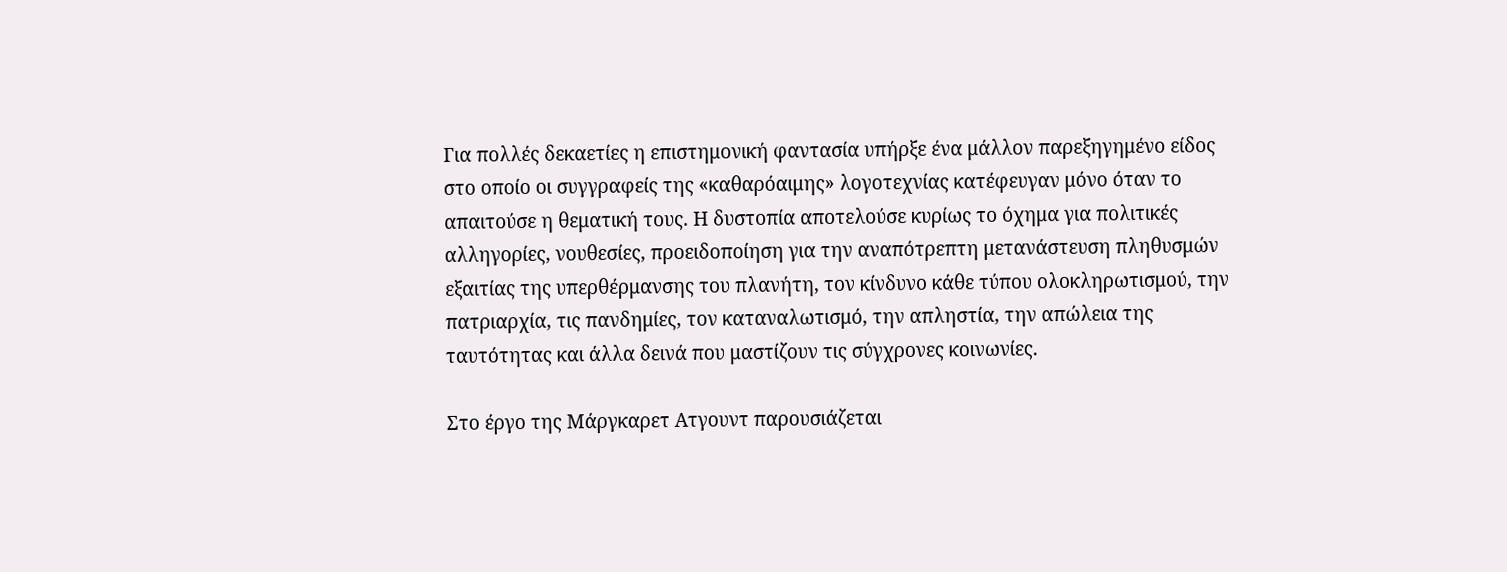Για πολλές δεκαετίες η επιστημονική φαντασία υπήρξε ένα μάλλον παρεξηγημένο είδος στο οποίο οι συγγραφείς της «καθαρόαιμης» λογοτεχνίας κατέφευγαν μόνο όταν το απαιτούσε η θεματική τους. Η δυστοπία αποτελούσε κυρίως το όχημα για πολιτικές αλληγορίες, νουθεσίες, προειδοποίηση για την αναπότρεπτη μετανάστευση πληθυσμών εξαιτίας της υπερθέρμανσης του πλανήτη, τον κίνδυνο κάθε τύπου ολοκληρωτισμού, την πατριαρχία, τις πανδημίες, τον καταναλωτισμό, την απληστία, την απώλεια της ταυτότητας και άλλα δεινά που μαστίζουν τις σύγχρονες κοινωνίες.

Στο έργο της Μάργκαρετ Ατγουντ παρουσιάζεται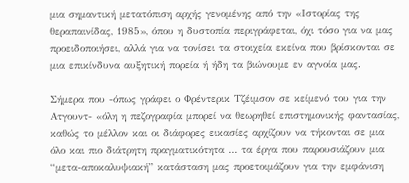μια σημαντική μετατόπιση αρχής γενομένης από την «Ιστορίας της θεραπαινίδας, 1985», όπου η δυστοπία περιγράφεται, όχι τόσο για να μας προειδοποιήσει, αλλά για να τονίσει τα στοιχεία εκείνα που βρίσκονται σε μια επικίνδυνα αυξητική πορεία ή ήδη τα βιώνουμε εν αγνοία μας.

Σήμερα που -όπως γράφει ο Φρέντερικ Τζέιμσον σε κείμενό του για την Ατγουντ- «όλη η πεζογραφία μπορεί να θεωρηθεί επιστημονικής φαντασίας, καθώς το μέλλον και οι διάφορες εικασίες αρχίζουν να τήκονται σε μια όλο και πιο διάτρητη πραγματικότητα … τα έργα που παρουσιάζουν μια “μετα-αποκαλυψιακή” κατάσταση μας προετοιμάζουν για την εμφάνιση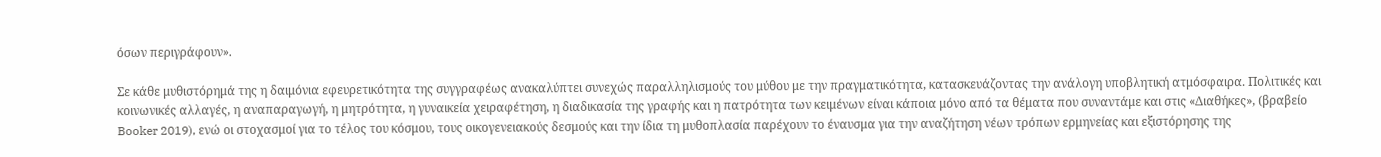όσων περιγράφουν».

Σε κάθε μυθιστόρημά της η δαιμόνια εφευρετικότητα της συγγραφέως ανακαλύπτει συνεχώς παραλληλισμούς του μύθου με την πραγματικότητα, κατασκευάζοντας την ανάλογη υποβλητική ατμόσφαιρα. Πολιτικές και κοινωνικές αλλαγές, η αναπαραγωγή, η μητρότητα, η γυναικεία χειραφέτηση, η διαδικασία της γραφής και η πατρότητα των κειμένων είναι κάποια μόνο από τα θέματα που συναντάμε και στις «Διαθήκες», (βραβείο Booker 2019), ενώ οι στοχασμοί για το τέλος του κόσμου, τους οικογενειακούς δεσμούς και την ίδια τη μυθοπλασία παρέχουν το έναυσμα για την αναζήτηση νέων τρόπων ερμηνείας και εξιστόρησης της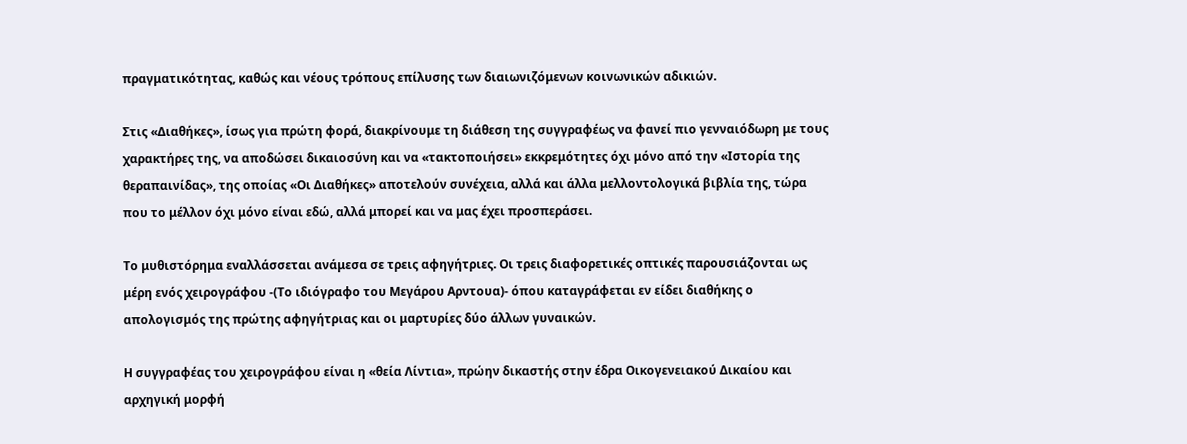πραγματικότητας, καθώς και νέους τρόπους επίλυσης των διαιωνιζόμενων κοινωνικών αδικιών.

Στις «Διαθήκες», ίσως για πρώτη φορά, διακρίνουμε τη διάθεση της συγγραφέως να φανεί πιο γενναιόδωρη με τους χαρακτήρες της, να αποδώσει δικαιοσύνη και να «τακτοποιήσει» εκκρεμότητες όχι μόνο από την «Ιστορία της θεραπαινίδας», της οποίας «Οι Διαθήκες» αποτελούν συνέχεια, αλλά και άλλα μελλοντολογικά βιβλία της, τώρα που το μέλλον όχι μόνο είναι εδώ, αλλά μπορεί και να μας έχει προσπεράσει.

Το μυθιστόρημα εναλλάσσεται ανάμεσα σε τρεις αφηγήτριες. Οι τρεις διαφορετικές οπτικές παρουσιάζονται ως μέρη ενός χειρογράφου -(Το ιδιόγραφο του Μεγάρου Αρντουα)- όπου καταγράφεται εν είδει διαθήκης ο απολογισμός της πρώτης αφηγήτριας και οι μαρτυρίες δύο άλλων γυναικών.

Η συγγραφέας του χειρογράφου είναι η «θεία Λίντια», πρώην δικαστής στην έδρα Οικογενειακού Δικαίου και αρχηγική μορφή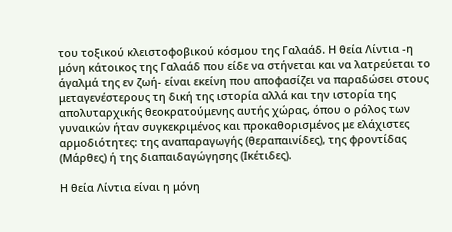του τοξικού κλειστοφοβικού κόσμου της Γαλαάδ. Η θεία Λίντια -η μόνη κάτοικος της Γαλαάδ που είδε να στήνεται και να λατρεύεται το άγαλμά της εν ζωή- είναι εκείνη που αποφασίζει να παραδώσει στους μεταγενέστερους τη δική της ιστορία αλλά και την ιστορία της απολυταρχικής θεοκρατούμενης αυτής χώρας, όπου ο ρόλος των γυναικών ήταν συγκεκριμένος και προκαθορισμένος με ελάχιστες αρμοδιότητες: της αναπαραγωγής (θεραπαινίδες), της φροντίδας (Μάρθες) ή της διαπαιδαγώγησης (Ικέτιδες).

Η θεία Λίντια είναι η μόνη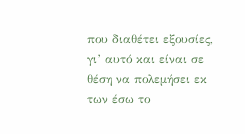που διαθέτει εξουσίες, γι’ αυτό και είναι σε θέση να πολεμήσει εκ των έσω το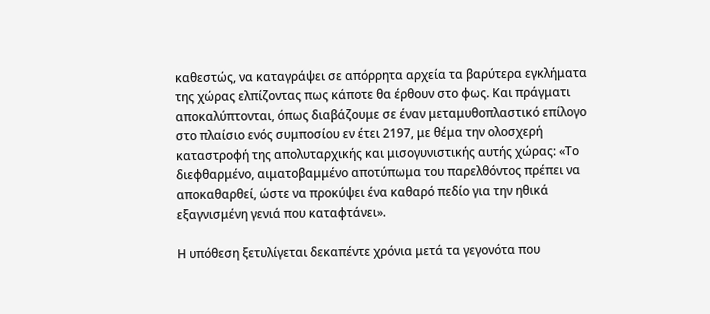καθεστώς, να καταγράψει σε απόρρητα αρχεία τα βαρύτερα εγκλήματα της χώρας ελπίζοντας πως κάποτε θα έρθουν στο φως. Και πράγματι αποκαλύπτονται, όπως διαβάζουμε σε έναν μεταμυθοπλαστικό επίλογο στο πλαίσιο ενός συμποσίου εν έτει 2197, με θέμα την ολοσχερή καταστροφή της απολυταρχικής και μισογυνιστικής αυτής χώρας: «Το διεφθαρμένο, αιματοβαμμένο αποτύπωμα του παρελθόντος πρέπει να αποκαθαρθεί, ώστε να προκύψει ένα καθαρό πεδίο για την ηθικά εξαγνισμένη γενιά που καταφτάνει».

Η υπόθεση ξετυλίγεται δεκαπέντε χρόνια μετά τα γεγονότα που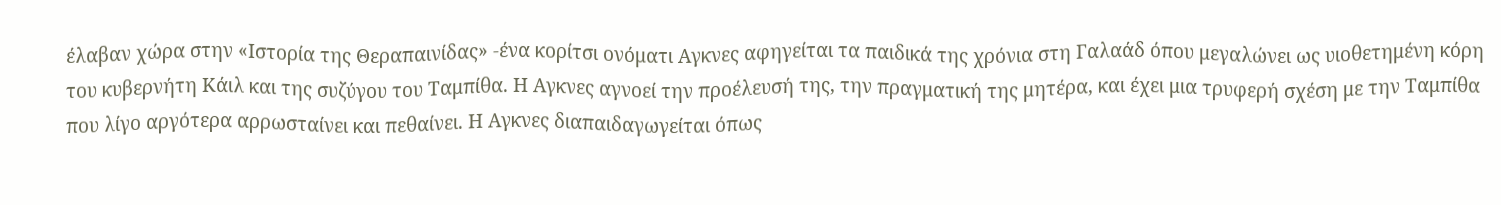έλαβαν χώρα στην «Ιστορία της Θεραπαινίδας» -ένα κορίτσι ονόματι Αγκνες αφηγείται τα παιδικά της χρόνια στη Γαλαάδ όπου μεγαλώνει ως υιοθετημένη κόρη του κυβερνήτη Κάιλ και της συζύγου του Ταμπίθα. Η Αγκνες αγνοεί την προέλευσή της, την πραγματική της μητέρα, και έχει μια τρυφερή σχέση με την Ταμπίθα που λίγο αργότερα αρρωσταίνει και πεθαίνει. Η Αγκνες διαπαιδαγωγείται όπως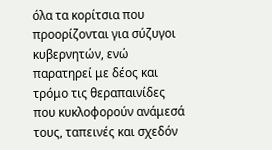όλα τα κορίτσια που προορίζονται για σύζυγοι κυβερνητών, ενώ παρατηρεί με δέος και τρόμο τις θεραπαινίδες που κυκλοφορούν ανάμεσά τους, ταπεινές και σχεδόν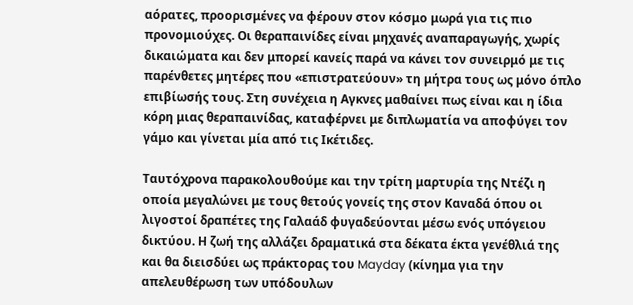αόρατες, προορισμένες να φέρουν στον κόσμο μωρά για τις πιο προνομιούχες. Οι θεραπαινίδες είναι μηχανές αναπαραγωγής, χωρίς δικαιώματα και δεν μπορεί κανείς παρά να κάνει τον συνειρμό με τις παρένθετες μητέρες που «επιστρατεύουν» τη μήτρα τους ως μόνο όπλο επιβίωσής τους. Στη συνέχεια η Αγκνες μαθαίνει πως είναι και η ίδια κόρη μιας θεραπαινίδας, καταφέρνει με διπλωματία να αποφύγει τον γάμο και γίνεται μία από τις Ικέτιδες.

Ταυτόχρονα παρακολουθούμε και την τρίτη μαρτυρία της Ντέζι η οποία μεγαλώνει με τους θετούς γονείς της στον Καναδά όπου οι λιγοστοί δραπέτες της Γαλαάδ φυγαδεύονται μέσω ενός υπόγειου δικτύου. Η ζωή της αλλάζει δραματικά στα δέκατα έκτα γενέθλιά της και θα διεισδύει ως πράκτορας του Mayday (κίνημα για την απελευθέρωση των υπόδουλων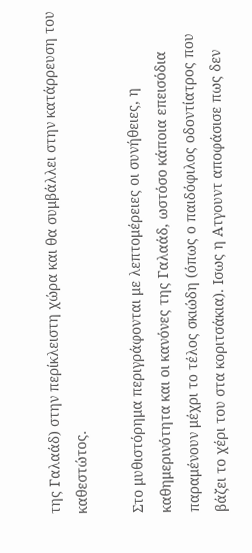της Γαλαάδ) στην περίκλειστη χώρα και θα συμβάλλει στην κατάρρευση του καθεστώτος.

Στο μυθιστόρημα περιγράφονται με λεπτομέρειες οι συνήθειες, η καθημερινότητα και οι κανόνες της Γαλαάδ, ωστόσο κάποια επεισόδια παραμένουν μέχρι το τέλος σκιώδη (όπως ο παιδόφιλος οδοντίατρος που βάζει το χέρι του στα κοριτσάκια). Ισως η Ατγουντ αποφάσισε πως δεν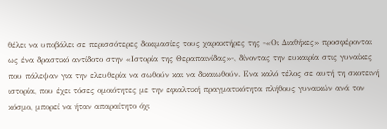θέλει να υποβάλει σε περισσότερες δοκιμασίες τους χαρακτήρες της -«Οι Διαθήκες» προσφέρονται ως ένα δραστικό αντίδοτο στην «Ιστορία της Θεραπαινίδας»-, δίνοντας την ευκαιρία στις γυναίκες που πάλεψαν για την ελευθερία να σωθούν και να δικαιωθούν. Ενα καλό τέλος σε αυτή τη σκοτεινή ιστορία, που έχει τόσες ομοιότητες με την εφιαλτική πραγματικότητα πλήθους γυναικών ανά τον κόσμο, μπορεί να ήταν απαραίτητο όχι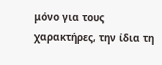μόνο για τους χαρακτήρες, την ίδια τη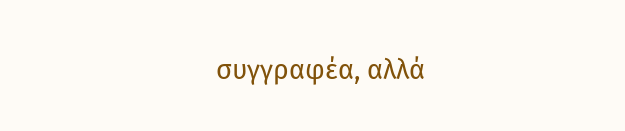συγγραφέα, αλλά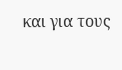και για τους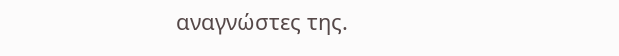αναγνώστες της.